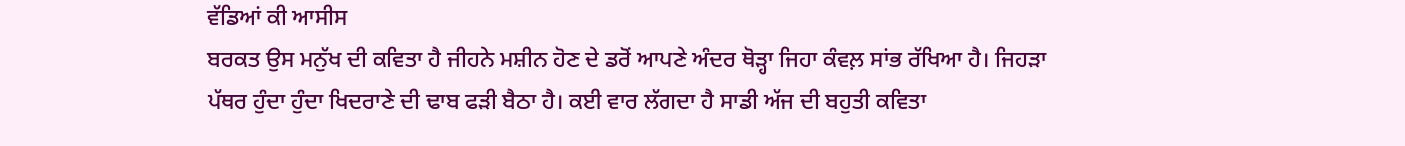ਵੱਡਿਆਂ ਕੀ ਆਸੀਸ
ਬਰਕਤ ਉਸ ਮਨੁੱਖ ਦੀ ਕਵਿਤਾ ਹੈ ਜੀਹਨੇ ਮਸ਼ੀਨ ਹੋਣ ਦੇ ਡਰੋਂ ਆਪਣੇ ਅੰਦਰ ਥੋੜ੍ਹਾ ਜਿਹਾ ਕੰਵਲ਼ ਸਾਂਭ ਰੱਖਿਆ ਹੈ। ਜਿਹੜਾ ਪੱਥਰ ਹੁੰਦਾ ਹੁੰਦਾ ਖਿਦਰਾਣੇ ਦੀ ਢਾਬ ਫੜੀ ਬੈਠਾ ਹੈ। ਕਈ ਵਾਰ ਲੱਗਦਾ ਹੈ ਸਾਡੀ ਅੱਜ ਦੀ ਬਹੁਤੀ ਕਵਿਤਾ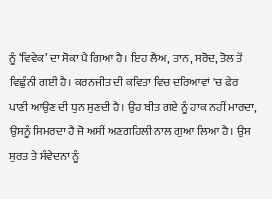ਨੂੰ ‘ਵਿਵੇਕ’ ਦਾ ਸੋਕਾ ਪੈ ਗਿਆ ਹੈ। ਇਹ ਲੈਅ, ਤਾਨ, ਸਰੋਦ, ਤੋਲ ਤੋਂ ਵਿਛੁੰਨੀ ਗਈ ਹੈ। ਕਰਨਜੀਤ ਦੀ ਕਵਿਤਾ ਵਿਚ ਦਰਿਆਵਾਂ 'ਚ ਫੇਰ ਪਾਣੀ ਆਉਣ ਦੀ ਧੁਨ ਸੁਣਦੀ ਹੈ। ਉਹ ਬੀਤ ਗਏ ਨੂੰ ਹਾਕ ਨਹੀਂ ਮਾਰਦਾ, ਉਸਨੂੰ ਸਿਮਰਦਾ ਹੈ ਜੋ ਅਸੀਂ ਅਣਗਹਿਲੀ ਨਾਲ ਗੁਆ ਲਿਆ ਹੈ। ਉਸ ਸੁਰਤ ਤੇ ਸੰਵੇਦਨਾ ਨੂੰ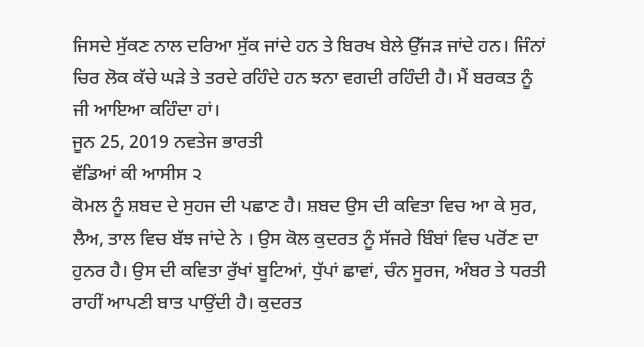ਜਿਸਦੇ ਸੁੱਕਣ ਨਾਲ ਦਰਿਆ ਸੁੱਕ ਜਾਂਦੇ ਹਨ ਤੇ ਬਿਰਖ ਬੇਲੇ ਉੱਜੜ ਜਾਂਦੇ ਹਨ। ਜਿੰਨਾਂ ਚਿਰ ਲੋਕ ਕੱਚੇ ਘੜੇ ਤੇ ਤਰਦੇ ਰਹਿੰਦੇ ਹਨ ਝਨਾ ਵਗਦੀ ਰਹਿੰਦੀ ਹੈ। ਮੈਂ ਬਰਕਤ ਨੂੰ ਜੀ ਆਇਆ ਕਹਿੰਦਾ ਹਾਂ।
ਜੂਨ 25, 2019 ਨਵਤੇਜ ਭਾਰਤੀ
ਵੱਡਿਆਂ ਕੀ ਆਸੀਸ ੨
ਕੋਮਲ ਨੂੰ ਸ਼ਬਦ ਦੇ ਸੁਹਜ ਦੀ ਪਛਾਣ ਹੈ। ਸ਼ਬਦ ਉਸ ਦੀ ਕਵਿਤਾ ਵਿਚ ਆ ਕੇ ਸੁਰ, ਲੈਅ, ਤਾਲ ਵਿਚ ਬੱਝ ਜਾਂਦੇ ਨੇ । ਉਸ ਕੋਲ ਕੁਦਰਤ ਨੂੰ ਸੱਜਰੇ ਬਿੰਬਾਂ ਵਿਚ ਪਰੋਂਣ ਦਾ ਹੁਨਰ ਹੈ। ਉਸ ਦੀ ਕਵਿਤਾ ਰੁੱਖਾਂ ਬੂਟਿਆਂ, ਧੁੱਪਾਂ ਛਾਵਾਂ, ਚੰਨ ਸੂਰਜ, ਅੰਬਰ ਤੇ ਧਰਤੀ ਰਾਹੀਂ ਆਪਣੀ ਬਾਤ ਪਾਉਂਦੀ ਹੈ। ਕੁਦਰਤ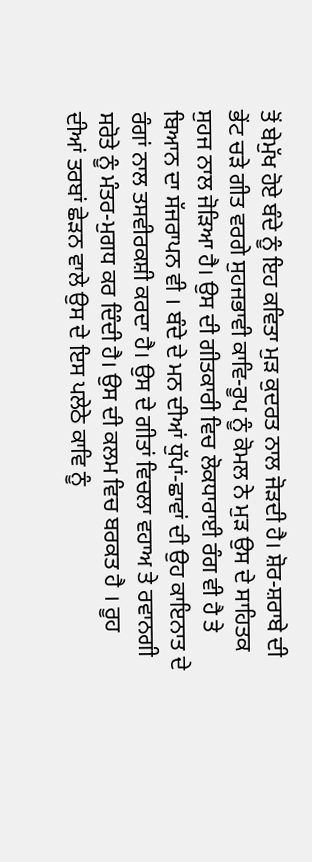ਤੋਂ ਬੇਮੁੱਖ ਹੋਏ ਬੰਦੇ ਨੂੰ ਇਹ ਕਵਿਤਾ ਮੁੜ ਕੁਦਰਤ ਨਾਲ ਜੋੜਦੀ ਹੈ। ਸ਼ੋਰ-ਸ਼ਰਾਬੇ ਦੀ ਭੇਂਟ ਚੜੇ ਗੀਤ ਵਰਗੇ ਸੁਹਜਭਾਵੀ ਕਾਵਿ-ਰੂਪ ਨੂੰ ਕੋਮਲ ਨੇ ਮੁੜ ਉਸ ਦੇ ਸਾਹਿਤਕ ਸੁਹਜ ਨਾਲ ਜੋੜਿਆ ਹੈ। ਉਸ ਦੀ ਗੀਤਕਾਰੀ ਵਿਚ ਲੋਕਧਾਰਾਈ ਰੰਗ ਵੀ ਹੈ ਤੇ ਬਿਆਨ ਦਾ ਸੱਜਰਾਪਨ ਵੀ । ਬੰਦੇ ਦੇ ਮਨ ਦੀਆਂ ਧੁੱਪਾਂ-ਛਾਵਾਂ ਦੀ ਉਹ ਕਾਇਨਾਤ ਦੇ ਰੰਗਾਂ ਨਾਲ ਤਸਵੀਰਕਸ਼ੀ ਕਰਦਾ ਹੈ। ਉਸ ਦੇ ਗੀਤਾਂ ਵਿਚਲਾ ਵਹਾਅ ਤੇ ਰਵਾਨਗੀ ਸਰੋਤੇ ਨੂੰ ਮੰਤਰ-ਮੁਗਧ ਕਰ ਦਿੰਦੀ ਹੈ। ਉਸ ਦੀ ਕਲਮ ਵਿਚ ਬਰਕਤ ਹੈ । ਰੂਹ ਦੀਆਂ ਤਰਬਾਂ ਛੇੜਨ ਵਾਲੇ ਉਸ ਦੇ ਇਸ ਪਲੇਠੇ ਕਾਵਿ ਨੂੰ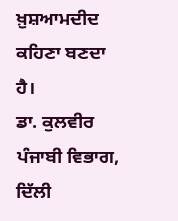ਖ਼ੁਸ਼ਆਮਦੀਦ ਕਹਿਣਾ ਬਣਦਾ ਹੈ।
ਡਾ. ਕੁਲਵੀਰ
ਪੰਜਾਬੀ ਵਿਭਾਗ, ਦਿੱਲੀ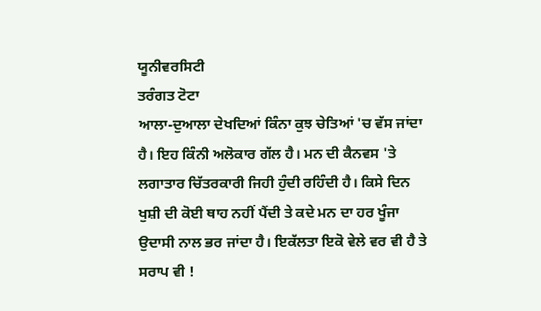ਯੂਨੀਵਰਸਿਟੀ
ਤਰੰਗਤ ਟੋਟਾ
ਆਲਾ-ਦੁਆਲਾ ਦੇਖਦਿਆਂ ਕਿੰਨਾ ਕੁਝ ਚੇਤਿਆਂ 'ਚ ਵੱਸ ਜਾਂਦਾ ਹੈ। ਇਹ ਕਿੰਨੀ ਅਲੋਕਾਰ ਗੱਲ ਹੈ। ਮਨ ਦੀ ਕੈਨਵਸ 'ਤੇ ਲਗਾਤਾਰ ਚਿੱਤਰਕਾਰੀ ਜਿਹੀ ਹੁੰਦੀ ਰਹਿੰਦੀ ਹੈ। ਕਿਸੇ ਦਿਨ ਖੁਸ਼ੀ ਦੀ ਕੋਈ ਥਾਹ ਨਹੀਂ ਪੈਂਦੀ ਤੇ ਕਦੇ ਮਨ ਦਾ ਹਰ ਖੂੰਜਾ ਉਦਾਸੀ ਨਾਲ ਭਰ ਜਾਂਦਾ ਹੈ। ਇਕੱਲਤਾ ਇਕੋ ਵੇਲੇ ਵਰ ਵੀ ਹੈ ਤੇ ਸਰਾਪ ਵੀ !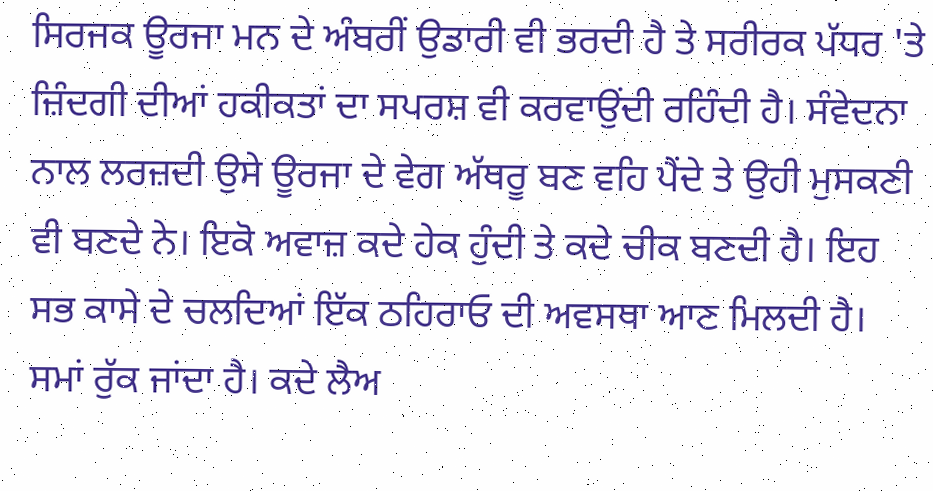ਸਿਰਜਕ ਊਰਜਾ ਮਨ ਦੇ ਅੰਬਰੀਂ ਉਡਾਰੀ ਵੀ ਭਰਦੀ ਹੈ ਤੇ ਸਰੀਰਕ ਪੱਧਰ 'ਤੇ ਜ਼ਿੰਦਗੀ ਦੀਆਂ ਹਕੀਕਤਾਂ ਦਾ ਸਪਰਸ਼ ਵੀ ਕਰਵਾਉਂਦੀ ਰਹਿੰਦੀ ਹੈ। ਸੰਵੇਦਨਾ ਨਾਲ ਲਰਜ਼ਦੀ ਉਸੇ ਊਰਜਾ ਦੇ ਵੇਗ ਅੱਥਰੂ ਬਣ ਵਹਿ ਪੈਂਦੇ ਤੇ ਉਹੀ ਮੁਸਕਣੀ ਵੀ ਬਣਦੇ ਨੇ। ਇਕੋ ਅਵਾਜ਼ ਕਦੇ ਹੇਕ ਹੁੰਦੀ ਤੇ ਕਦੇ ਚੀਕ ਬਣਦੀ ਹੈ। ਇਹ ਸਭ ਕਾਸੇ ਦੇ ਚਲਦਿਆਂ ਇੱਕ ਠਹਿਰਾਓ ਦੀ ਅਵਸਥਾ ਆਣ ਮਿਲਦੀ ਹੈ। ਸਮਾਂ ਰੁੱਕ ਜਾਂਦਾ ਹੈ। ਕਦੇ ਲੈਅ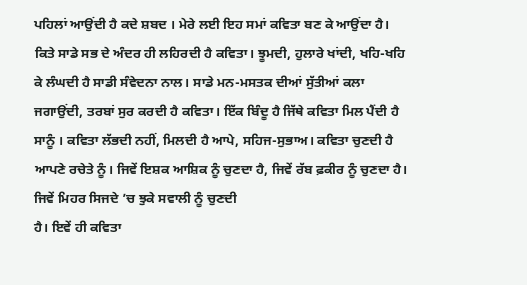ਪਹਿਲਾਂ ਆਉਂਦੀ ਹੈ ਕਦੇ ਸ਼ਬਦ । ਮੇਰੇ ਲਈ ਇਹ ਸਮਾਂ ਕਵਿਤਾ ਬਣ ਕੇ ਆਉਂਦਾ ਹੈ।
ਕਿਤੇ ਸਾਡੇ ਸਭ ਦੇ ਅੰਦਰ ਹੀ ਲਹਿਰਦੀ ਹੈ ਕਵਿਤਾ। ਝੂਮਦੀ, ਹੁਲਾਰੇ ਖਾਂਦੀ, ਖਹਿ-ਖਹਿ ਕੇ ਲੰਘਦੀ ਹੈ ਸਾਡੀ ਸੰਵੇਦਨਾ ਨਾਲ। ਸਾਡੇ ਮਨ-ਮਸਤਕ ਦੀਆਂ ਸੁੱਤੀਆਂ ਕਲਾ ਜਗਾਉਂਦੀ, ਤਰਬਾਂ ਸੁਰ ਕਰਦੀ ਹੈ ਕਵਿਤਾ। ਇੱਕ ਬਿੰਦੂ ਹੈ ਜਿੱਥੇ ਕਵਿਤਾ ਮਿਲ ਪੈਂਦੀ ਹੈ ਸਾਨੂੰ । ਕਵਿਤਾ ਲੱਭਦੀ ਨਹੀਂ, ਮਿਲਦੀ ਹੈ ਆਪੇ, ਸਹਿਜ-ਸੁਭਾਅ। ਕਵਿਤਾ ਚੁਣਦੀ ਹੈ ਆਪਣੇ ਰਚੇਤੇ ਨੂੰ। ਜਿਵੇਂ ਇਸ਼ਕ ਆਸ਼ਿਕ ਨੂੰ ਚੁਣਦਾ ਹੈ, ਜਿਵੇਂ ਰੱਬ ਫ਼ਕੀਰ ਨੂੰ ਚੁਣਦਾ ਹੈ। ਜਿਵੇਂ ਮਿਹਰ ਸਿਜਦੇ ’ਚ ਝੁਕੇ ਸਵਾਲੀ ਨੂੰ ਚੁਣਦੀ
ਹੈ। ਇਵੇਂ ਹੀ ਕਵਿਤਾ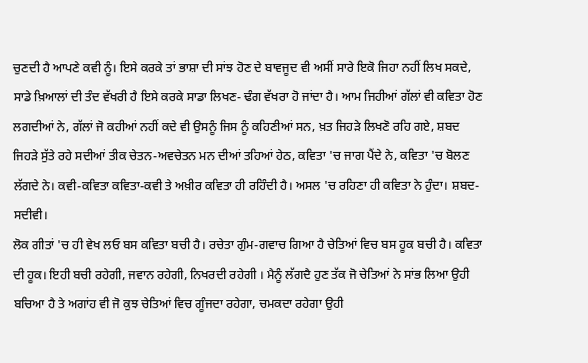ਚੁਣਦੀ ਹੈ ਆਪਣੇ ਕਵੀ ਨੂੰ। ਇਸੇ ਕਰਕੇ ਤਾਂ ਭਾਸ਼ਾ ਦੀ ਸਾਂਝ ਹੋਣ ਦੇ ਬਾਵਜੂਦ ਵੀ ਅਸੀਂ ਸਾਰੇ ਇਕੋ ਜਿਹਾ ਨਹੀਂ ਲਿਖ ਸਕਦੇ, ਸਾਡੇ ਖ਼ਿਆਲਾਂ ਦੀ ਤੰਦ ਵੱਖਰੀ ਹੈ ਇਸੇ ਕਰਕੇ ਸਾਡਾ ਲਿਖਣ- ਢੰਗ ਵੱਖਰਾ ਹੋ ਜਾਂਦਾ ਹੈ। ਆਮ ਜਿਹੀਆਂ ਗੱਲਾਂ ਵੀ ਕਵਿਤਾ ਹੋਣ ਲਗਦੀਆਂ ਨੇ, ਗੱਲਾਂ ਜੋ ਕਹੀਆਂ ਨਹੀਂ ਕਦੇ ਵੀ ਉਸਨੂੰ ਜਿਸ ਨੂੰ ਕਹਿਣੀਆਂ ਸਨ, ਖ਼ਤ ਜਿਹੜੇ ਲਿਖਣੋ ਰਹਿ ਗਏ, ਸ਼ਬਦ ਜਿਹੜੇ ਸੁੱਤੇ ਰਹੇ ਸਦੀਆਂ ਤੀਕ ਚੇਤਨ-ਅਵਚੇਤਨ ਮਨ ਦੀਆਂ ਤਹਿਆਂ ਹੇਠ, ਕਵਿਤਾ 'ਚ ਜਾਗ ਪੈਂਦੇ ਨੇ, ਕਵਿਤਾ 'ਚ ਬੋਲਣ ਲੱਗਦੇ ਨੇ। ਕਵੀ-ਕਵਿਤਾ ਕਵਿਤਾ-ਕਵੀ ਤੇ ਅਖ਼ੀਰ ਕਵਿਤਾ ਹੀ ਰਹਿੰਦੀ ਹੈ। ਅਸਲ 'ਚ ਰਹਿਣਾ ਹੀ ਕਵਿਤਾ ਨੇ ਹੁੰਦਾ। ਸ਼ਬਦ-ਸਦੀਵੀ।
ਲੋਕ ਗੀਤਾਂ 'ਚ ਹੀ ਵੇਖ ਲਓ ਬਸ ਕਵਿਤਾ ਬਚੀ ਹੈ। ਰਚੇਤਾ ਗੁੰਮ-ਗਵਾਚ ਗਿਆ ਹੈ ਚੇਤਿਆਂ ਵਿਚ ਬਸ ਹੂਕ ਬਚੀ ਹੈ। ਕਵਿਤਾ ਦੀ ਹੂਕ। ਇਹੀ ਬਚੀ ਰਹੇਗੀ, ਜਵਾਨ ਰਹੇਗੀ, ਨਿਖਰਦੀ ਰਹੇਗੀ । ਮੈਨੂੰ ਲੱਗਦੈ ਹੁਣ ਤੱਕ ਜੋ ਚੇਤਿਆਂ ਨੇ ਸਾਂਭ ਲਿਆ ਉਹੀ ਬਚਿਆ ਹੈ ਤੇ ਅਗਾਂਹ ਵੀ ਜੋ ਕੁਝ ਚੇਤਿਆਂ ਵਿਚ ਗੂੰਜਦਾ ਰਹੇਗਾ, ਚਮਕਦਾ ਰਹੇਗਾ ਉਹੀ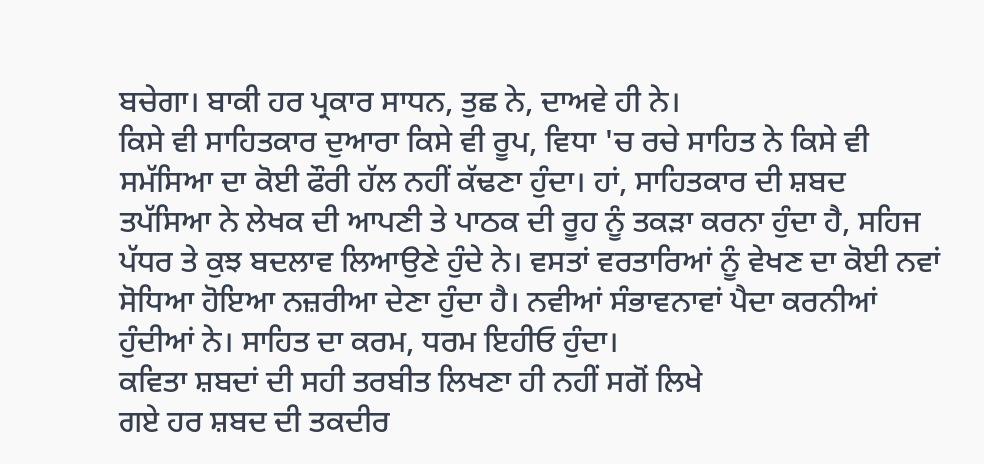ਬਚੇਗਾ। ਬਾਕੀ ਹਰ ਪ੍ਰਕਾਰ ਸਾਧਨ, ਤੁਛ ਨੇ, ਦਾਅਵੇ ਹੀ ਨੇ।
ਕਿਸੇ ਵੀ ਸਾਹਿਤਕਾਰ ਦੁਆਰਾ ਕਿਸੇ ਵੀ ਰੂਪ, ਵਿਧਾ 'ਚ ਰਚੇ ਸਾਹਿਤ ਨੇ ਕਿਸੇ ਵੀ ਸਮੱਸਿਆ ਦਾ ਕੋਈ ਫੌਰੀ ਹੱਲ ਨਹੀਂ ਕੱਢਣਾ ਹੁੰਦਾ। ਹਾਂ, ਸਾਹਿਤਕਾਰ ਦੀ ਸ਼ਬਦ ਤਪੱਸਿਆ ਨੇ ਲੇਖਕ ਦੀ ਆਪਣੀ ਤੇ ਪਾਠਕ ਦੀ ਰੂਹ ਨੂੰ ਤਕੜਾ ਕਰਨਾ ਹੁੰਦਾ ਹੈ, ਸਹਿਜ ਪੱਧਰ ਤੇ ਕੁਝ ਬਦਲਾਵ ਲਿਆਉਣੇ ਹੁੰਦੇ ਨੇ। ਵਸਤਾਂ ਵਰਤਾਰਿਆਂ ਨੂੰ ਵੇਖਣ ਦਾ ਕੋਈ ਨਵਾਂ ਸੋਧਿਆ ਹੋਇਆ ਨਜ਼ਰੀਆ ਦੇਣਾ ਹੁੰਦਾ ਹੈ। ਨਵੀਆਂ ਸੰਭਾਵਨਾਵਾਂ ਪੈਦਾ ਕਰਨੀਆਂ ਹੁੰਦੀਆਂ ਨੇ। ਸਾਹਿਤ ਦਾ ਕਰਮ, ਧਰਮ ਇਹੀਓ ਹੁੰਦਾ।
ਕਵਿਤਾ ਸ਼ਬਦਾਂ ਦੀ ਸਹੀ ਤਰਬੀਤ ਲਿਖਣਾ ਹੀ ਨਹੀਂ ਸਗੋਂ ਲਿਖੇ
ਗਏ ਹਰ ਸ਼ਬਦ ਦੀ ਤਕਦੀਰ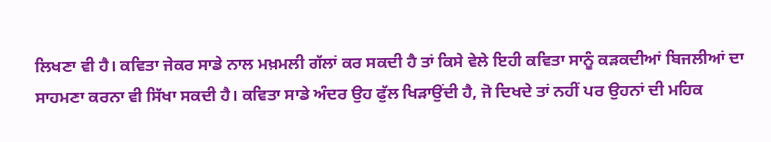ਲਿਖਣਾ ਵੀ ਹੈ। ਕਵਿਤਾ ਜੇਕਰ ਸਾਡੇ ਨਾਲ ਮਖ਼ਮਲੀ ਗੱਲਾਂ ਕਰ ਸਕਦੀ ਹੈ ਤਾਂ ਕਿਸੇ ਵੇਲੇ ਇਹੀ ਕਵਿਤਾ ਸਾਨੂੰ ਕੜਕਦੀਆਂ ਬਿਜਲੀਆਂ ਦਾ ਸਾਹਮਣਾ ਕਰਨਾ ਵੀ ਸਿੱਖਾ ਸਕਦੀ ਹੈ। ਕਵਿਤਾ ਸਾਡੇ ਅੰਦਰ ਉਹ ਫੁੱਲ ਖਿੜਾਉਂਦੀ ਹੈ, ਜੋ ਦਿਖਦੇ ਤਾਂ ਨਹੀਂ ਪਰ ਉਹਨਾਂ ਦੀ ਮਹਿਕ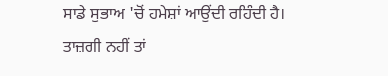ਸਾਡੇ ਸੁਭਾਅ 'ਚੋਂ ਹਮੇਸ਼ਾਂ ਆਉਂਦੀ ਰਹਿੰਦੀ ਹੈ।
ਤਾਜ਼ਗੀ ਨਹੀਂ ਤਾਂ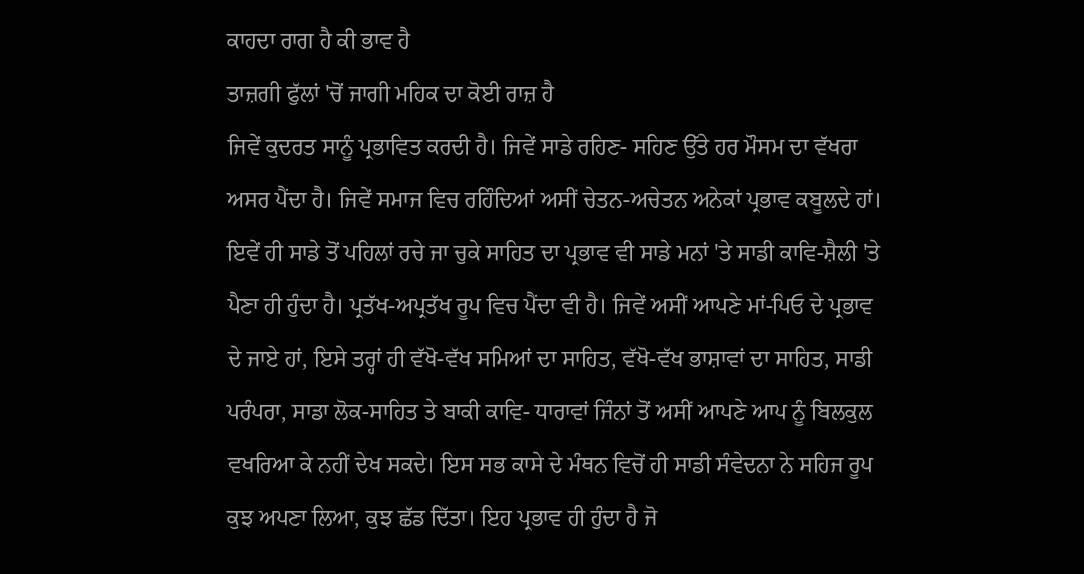ਕਾਹਦਾ ਰਾਗ ਹੈ ਕੀ ਭਾਵ ਹੈ
ਤਾਜ਼ਗੀ ਫੁੱਲਾਂ 'ਚੋਂ ਜਾਗੀ ਮਹਿਕ ਦਾ ਕੋਈ ਰਾਜ਼ ਹੈ
ਜਿਵੇਂ ਕੁਦਰਤ ਸਾਨੂੰ ਪ੍ਰਭਾਵਿਤ ਕਰਦੀ ਹੈ। ਜਿਵੇਂ ਸਾਡੇ ਰਹਿਣ- ਸਹਿਣ ਉੱਤੇ ਹਰ ਮੌਸਮ ਦਾ ਵੱਖਰਾ ਅਸਰ ਪੈਂਦਾ ਹੈ। ਜਿਵੇਂ ਸਮਾਜ ਵਿਚ ਰਹਿੰਦਿਆਂ ਅਸੀਂ ਚੇਤਨ-ਅਚੇਤਨ ਅਨੇਕਾਂ ਪ੍ਰਭਾਵ ਕਬੂਲਦੇ ਹਾਂ। ਇਵੇਂ ਹੀ ਸਾਡੇ ਤੋਂ ਪਹਿਲਾਂ ਰਚੇ ਜਾ ਚੁਕੇ ਸਾਹਿਤ ਦਾ ਪ੍ਰਭਾਵ ਵੀ ਸਾਡੇ ਮਨਾਂ 'ਤੇ ਸਾਡੀ ਕਾਵਿ-ਸ਼ੈਲੀ 'ਤੇ ਪੈਣਾ ਹੀ ਹੁੰਦਾ ਹੈ। ਪ੍ਰਤੱਖ-ਅਪ੍ਰਤੱਖ ਰੂਪ ਵਿਚ ਪੈਂਦਾ ਵੀ ਹੈ। ਜਿਵੇਂ ਅਸੀਂ ਆਪਣੇ ਮਾਂ-ਪਿਓ ਦੇ ਪ੍ਰਭਾਵ ਦੇ ਜਾਏ ਹਾਂ, ਇਸੇ ਤਰ੍ਹਾਂ ਹੀ ਵੱਖੋ-ਵੱਖ ਸਮਿਆਂ ਦਾ ਸਾਹਿਤ, ਵੱਖੋ-ਵੱਖ ਭਾਸ਼ਾਵਾਂ ਦਾ ਸਾਹਿਤ, ਸਾਡੀ ਪਰੰਪਰਾ, ਸਾਡਾ ਲੋਕ-ਸਾਹਿਤ ਤੇ ਬਾਕੀ ਕਾਵਿ- ਧਾਰਾਵਾਂ ਜਿੰਨਾਂ ਤੋਂ ਅਸੀਂ ਆਪਣੇ ਆਪ ਨੂੰ ਬਿਲਕੁਲ ਵਖਰਿਆ ਕੇ ਨਹੀਂ ਦੇਖ ਸਕਦੇ। ਇਸ ਸਭ ਕਾਸੇ ਦੇ ਮੰਥਨ ਵਿਚੋਂ ਹੀ ਸਾਡੀ ਸੰਵੇਦਨਾ ਨੇ ਸਹਿਜ ਰੂਪ ਕੁਝ ਅਪਣਾ ਲਿਆ, ਕੁਝ ਛੱਡ ਦਿੱਤਾ। ਇਹ ਪ੍ਰਭਾਵ ਹੀ ਹੁੰਦਾ ਹੈ ਜੋ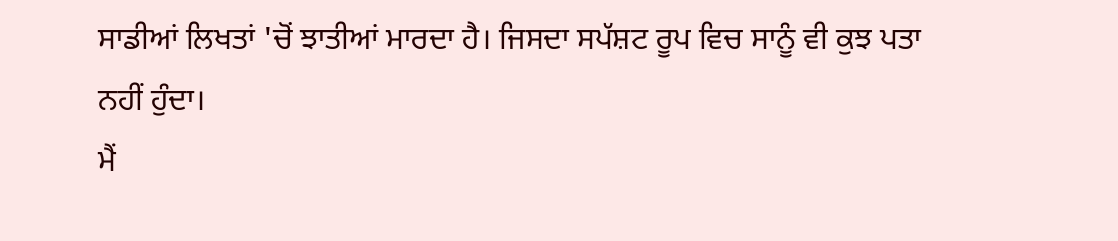ਸਾਡੀਆਂ ਲਿਖਤਾਂ 'ਚੋਂ ਝਾਤੀਆਂ ਮਾਰਦਾ ਹੈ। ਜਿਸਦਾ ਸਪੱਸ਼ਟ ਰੂਪ ਵਿਚ ਸਾਨੂੰ ਵੀ ਕੁਝ ਪਤਾ ਨਹੀਂ ਹੁੰਦਾ।
ਮੈਂ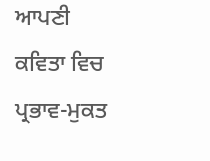ਆਪਣੀ ਕਵਿਤਾ ਵਿਚ ਪ੍ਰਭਾਵ-ਮੁਕਤ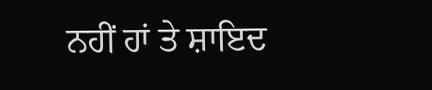ਨਹੀਂ ਹਾਂ ਤੇ ਸ਼ਾਇਦ